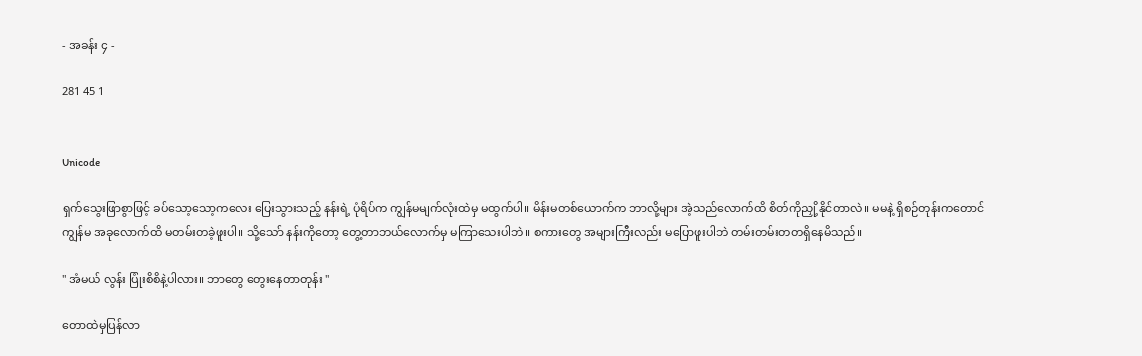- အခန်း ၄ -

281 45 1


Unicode

ရှက်သွေးဖြာစွာဖြင့် ခပ်သော့သော့ကလေး ပြေးသွားသည့် နန်းရဲ့ ပုံရိပ်က ကျွန်မမျက်လုံးထဲမှ မထွက်ပါ။ မိန်းမတစ်ယောက်က ဘာလို့များ အဲ့သည်လောက်ထိ စိတ်ကိုညှို့နိုင်တာလဲ။ မမနဲ့ ရှိစဉ်တုန်းကတောင် ကျွန်မ အခုလောက်ထိ မတမ်းတခဲ့ဖူးပါ။ သို့သော် နန်းကိုတော့ တွေ့တာဘယ်လောက်မှ မကြာသေးပါဘဲ။ စကားတွေ အများကြီးလည်း မပြောဖူးပါဘဲ တမ်းတမ်းတတရှိနေမိသည်။

" အံမယ် လွန်း ပြုံးစိစိနဲ့ပါလား။ ဘာတွေ တွေးနေတာတုန်း "

တောထဲမှပြန်လာ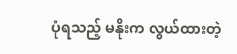ပုံရသည့် မနိုးက လွယ်ထားတဲ့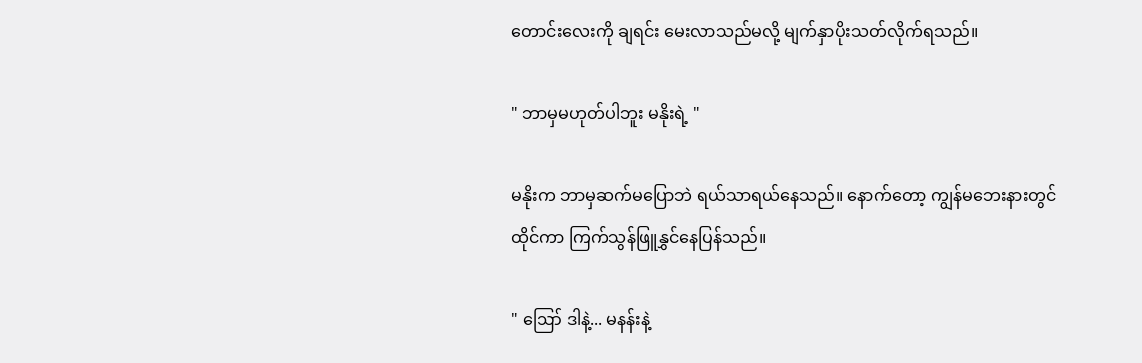တောင်းလေးကို ချရင်း မေးလာသည်မလို့ မျက်နှာပိုးသတ်လိုက်ရသည်။ ‌

" ဘာမှမဟုတ်ပါဘူး မနိုးရဲ့ "

မနိုးက ဘာမှဆက်မပြောဘဲ ရယ်သာရယ်နေသည်။ နောက်တော့ ကျွန်မဘေးနားတွင်ထိုင်ကာ ကြက်သွန်ဖြူနွှင်နေပြန်သည်။

" ဪ ဒါနဲ့... မနန်းနဲ့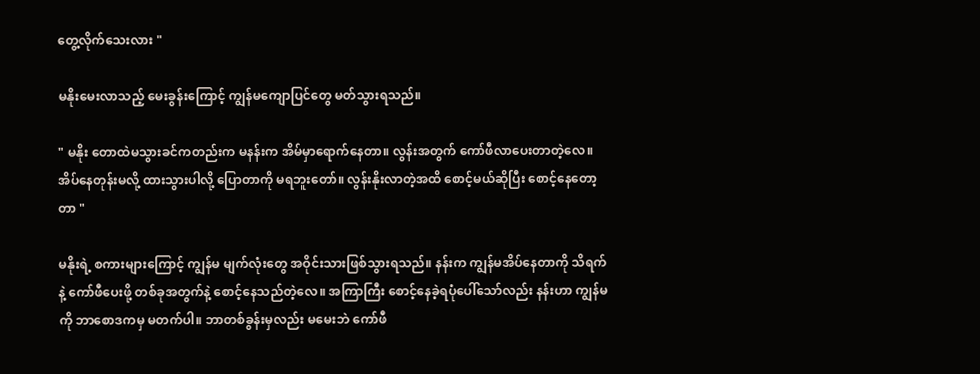တွေ့လိုက်သေးလား "

မနိုးမေးလာသည့် မေးခွန်းကြောင့် ကျွန်မကျောပြင်တွေ မတ်သွားရသည်။

" မနိုး တောထဲမသွားခင်ကတည်းက မနန်းက အိမ်မှာရောက်နေတာ။ လွန်းအတွက် ကော်ဖီလာပေးတာတဲ့လေ။ အိပ်နေတုန်းမလို့ ထားသွားပါလို့ ပြောတာကို မရဘူးတော်။ လွန်းနိုးလာတဲ့အထိ စောင့်မယ်ဆိုပြီး စောင့်နေတော့တာ "

မနိုးရဲ့ စကားများကြောင့် ကျွန်မ မျက်လုံးတွေ အဝိုင်းသားဖြစ်သွားရသည်။ နန်းက ကျွန်မအိပ်နေတာကို သိရက်နဲ့ ကော်ဖီပေးဖို့ တစ်ခုအတွက်နဲ့ စောင့်နေသည်တဲ့လေ။ အကြာကြီး စောင့်နေခဲ့ရပုံပေါ်သော်လည်း နန်းဟာ ကျွန်မကို ဘာစောဒကမှ မတက်ပါ။ ဘာတစ်ခွန်းမှလည်း မမေးဘဲ ကော်ဖီ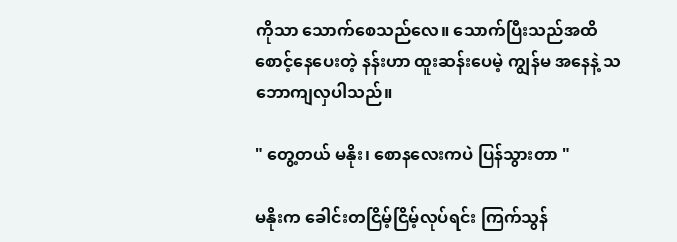ကိုသာ သောက်စေသည်လေ။ သောက်ပြီးသည်အထိ စောင့်နေပေးတဲ့ နန်းဟာ ထူးဆန်းပေမဲ့ ကျွန်မ အနေနဲ့ သဘောကျလှပါသည်။

" တွေ့တယ် မနိုး၊ စောနလေးကပဲ ပြန်သွားတာ "

မနိုးက ခေါင်းတငြိမ့်ငြိမ့်လုပ်ရင်း ကြက်သွန်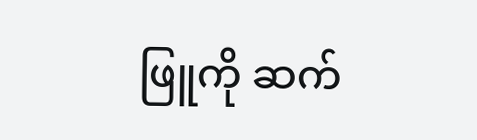ဖြူကို ဆက်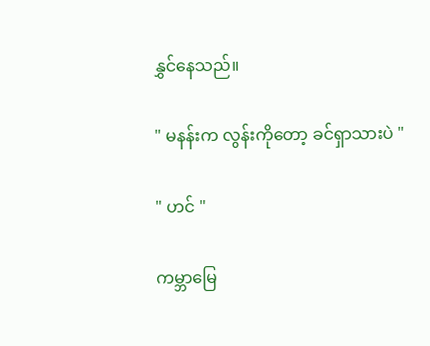နွှင်နေသည်။

" မနန်းက လွန်းကိုတော့ ခင်ရှာသားပဲ "

" ဟင် "

ကမ္ဘာမြေ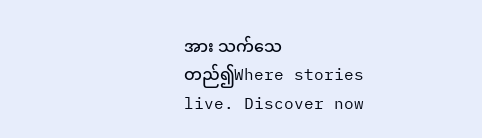အား သက်သေတည်၍Where stories live. Discover now